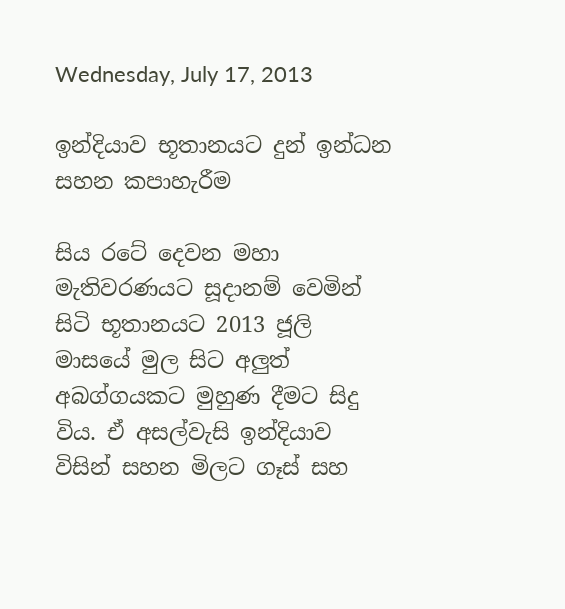Wednesday, July 17, 2013

ඉන්දියාව භූතානයට දුන් ඉන්ධන සහන කපාහැරීම

සිය රටේ දෙවන මහා මැතිවරණයට සූදානම් වෙමින් සිටි භූතානයට 2013 ජූලි මාසයේ මුල සිට අලුත් අබග්ගයකට මුහුණ දීමට සිදු විය. ඒ අසල්වැසි ඉන්දියාව විසින් සහන මිලට ගෑස් සහ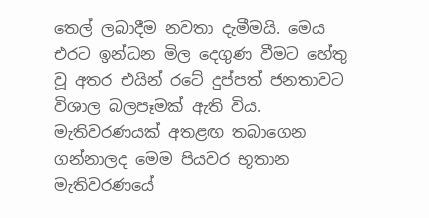තෙල් ලබාදීම නවතා දැමීමයි. මෙය එරට ඉන්ධන මිල දෙගුණ වීමට හේතු වූ අතර එයින් රටේ දුප්පත් ජනතාවට විශාල බලපෑමක් ඇති විය. මැතිවරණයක් අතළඟ තබාගෙන ගන්නාලද මෙම පියවර භූතාන මැතිවරණයේ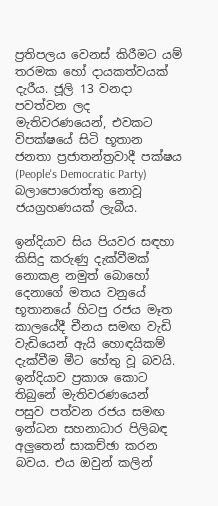ප්‍රතිපලය වෙනස් කිරීමට යම් තරමක හෝ දායකත්වයක් දැරීය. ජූලි 13 වනදා පවත්වන ලද මැතිවරණයෙන්, එවකට විපක්ෂයේ සිටි භූතාන ජනතා ප්‍රජාතන්ත්‍රවාදී පක්ෂය (People's Democratic Party) බලාපොරොත්තු නොවූ ජයග්‍රහණයක් ලැබීය.

ඉන්දියාව සිය පියවර සඳහා කිසිදු කරුණු දැක්වීමක් නොකළ නමුත් බොහෝ දෙනාගේ මතය වනුයේ භූතානයේ හිටපු රජය මෑත කාලයේදී චීනය සමඟ වැඩි වැඩියෙන් ඇයි හොඳයිකම් දැක්වීම මීට හේතු වූ බවයි. ඉන්දියාව ප්‍රකාශ කොට තිබුනේ මැතිවරණයෙන් පසුව පත්වන රජය සමඟ ඉන්ධන සහනාධාර පිලිබඳ අලුතෙන් සාකච්ඡා කරන බවය. එය ඔවුන් කලින්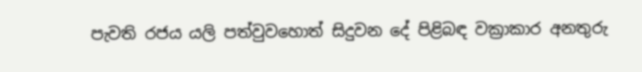පැවති රජය යලි පත්වුවහොත් සිදුවන දේ පිළිබඳ වක්‍රාකාර අනතුරු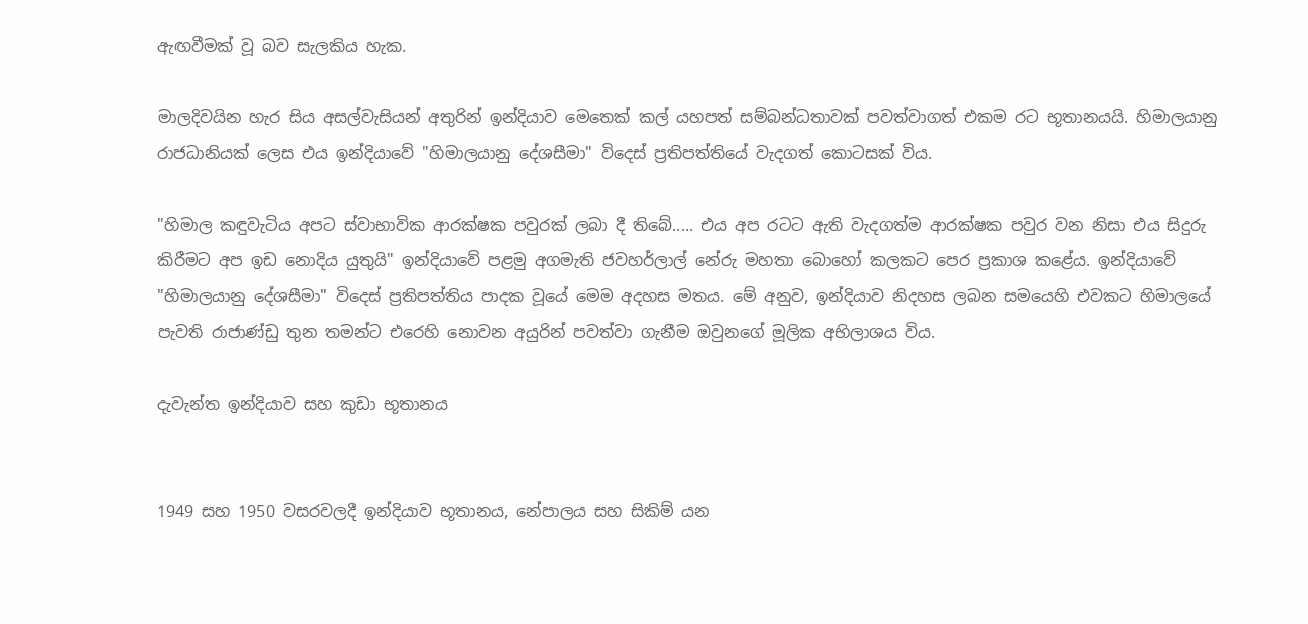ඇඟවීමක් වූ බව සැලකිය හැක.

මාලදිවයින හැර සිය අසල්වැසියන් අතුරින් ඉන්දියාව මෙතෙක් කල් යහපත් සම්බන්ධතාවක් පවත්වාගත් එකම රට භූතානයයි. හිමාලයානු රාජධානියක් ලෙස එය ඉන්දියාවේ "හිමාලයානු දේශසීමා" විදෙස් ප්‍රතිපත්තියේ වැදගත් කොටසක් විය.

"හිමාල කඳුවැටිය අපට ස්වාභාවික ආරක්ෂක පවුරක් ලබා දී තිබේ..... එය අප රටට ඇති වැදගත්ම ආරක්ෂක පවුර වන නිසා එය සිදුරු කිරීමට අප ඉඩ නොදිය යුතුයි" ඉන්දියාවේ පළමු අගමැති ජවහර්ලාල් නේරු මහතා බොහෝ කලකට පෙර ප්‍රකාශ කළේය. ඉන්දියාවේ "හිමාලයානු දේශසීමා" විදෙස් ප්‍රතිපත්තිය පාදක වූයේ මෙම අදහස මතය. මේ අනුව, ඉන්දියාව නිදහස ලබන සමයෙහි එවකට හිමාලයේ පැවති රාජාණ්ඩු තුන තමන්ට එරෙහි නොවන අයුරින් පවත්වා ගැනීම ඔවුනගේ මූලික අභිලාශය විය.

දැවැන්ත ඉන්දියාව සහ කුඩා භූතානය


1949 සහ 1950 වසරවලදී ඉන්දියාව භූතානය, නේපාලය සහ සිකිම් යන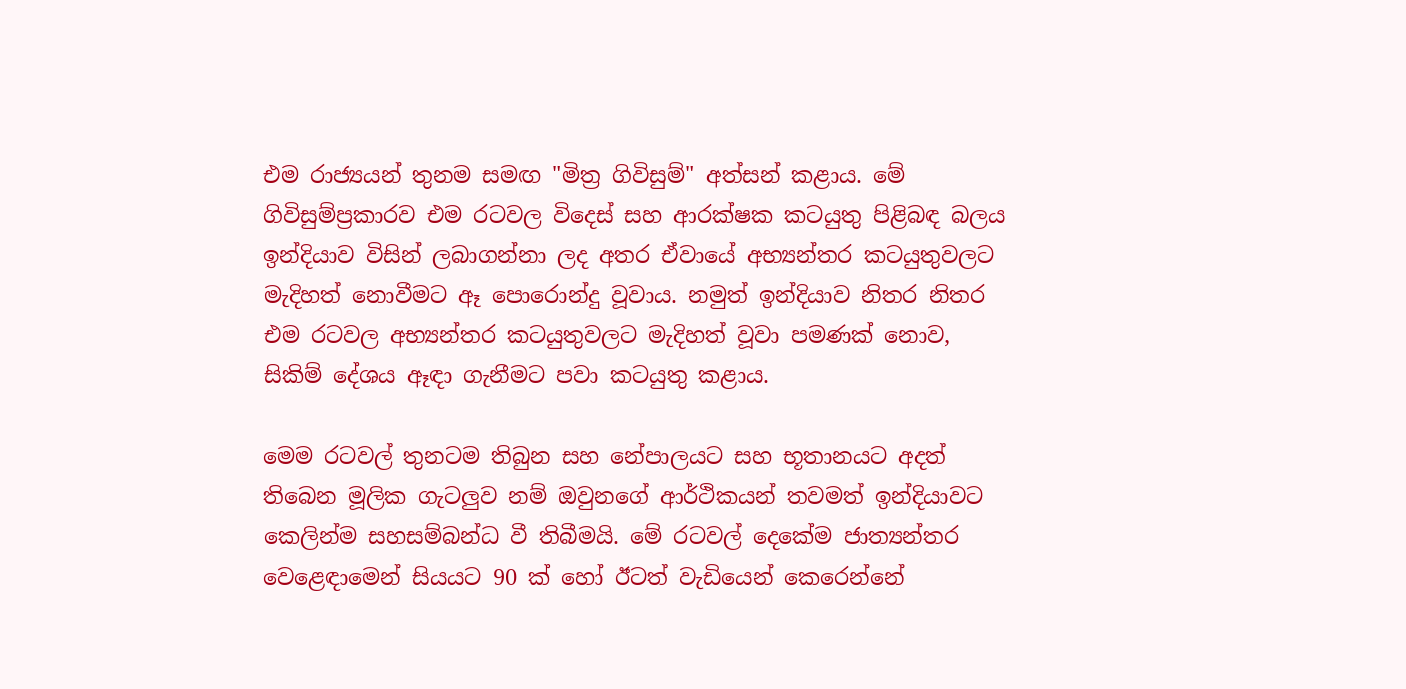එම රාජ්‍යයන් තුනම සමඟ "මිත්‍ර ගිවිසුම්" අත්සන් කළාය. මේ ගිවිසුම්ප්‍රකාරව එම රටවල විදෙස් සහ ආරක්ෂක කටයුතු පිළිබඳ බලය ඉන්දියාව විසින් ලබාගන්නා ලද අතර ඒවායේ අභ්‍යන්තර කටයුතුවලට මැදිහත් නොවීමට ඈ පොරොන්දු වූවාය. නමුත් ඉන්දියාව නිතර නිතර එම රටවල අභ්‍යන්තර කටයුතුවලට මැදිහත් වූවා පමණක් නොව, සිකිම් දේශය ඈඳා ගැනීමට පවා කටයුතු කළාය.

මෙම රටවල් තුනටම තිබුන සහ නේපාලයට සහ භූතානයට අදත් තිබෙන මූලික ගැටලුව නම් ඔවුනගේ ආර්ථිකයන් තවමත් ඉන්දියාවට කෙලින්ම සහසම්බන්ධ වී තිබීමයි. මේ රටවල් දෙකේම ජාත්‍යන්තර වෙළෙඳාමෙන් සියයට 90 ක් හෝ ඊටත් වැඩියෙන් කෙරෙන්නේ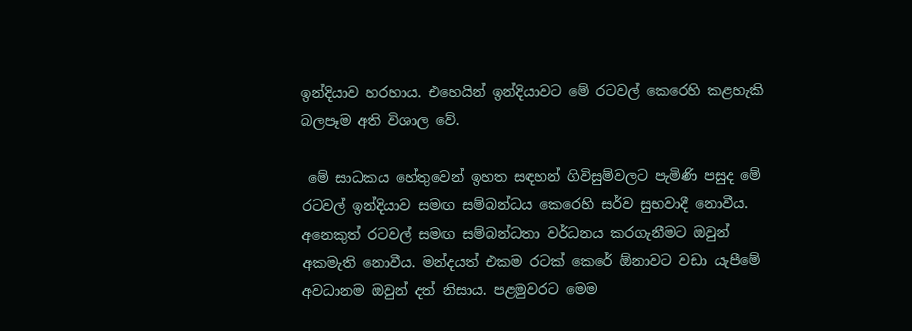ඉන්දියාව හරහාය. එහෙයින් ඉන්දියාවට මේ රටවල් කෙරෙහි කළහැකි බලපෑම අති විශාල වේ.

 මේ සාධකය හේතුවෙන් ඉහත සඳහන් ගිවිසුම්වලට පැමිණි පසුද මේ රටවල් ඉන්දියාව සමඟ සම්බන්ධය කෙරෙහි සර්ව සුභවාදී නොවීය. අනෙකුත් රටවල් සමඟ සම්බන්ධතා වර්ධනය කරගැනීමට ඔවුන් අකමැති නොවීය. මන්දයත් එකම රටක් කෙරේ ඕනාවට වඩා යැපීමේ අවධානම ඔවුන් දත් නිසාය. පළමුවරට මෙම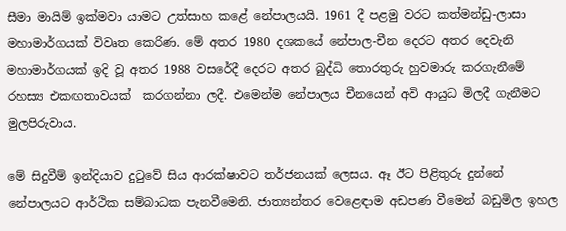සීමා මායිම් ඉක්මවා යාමට උත්සාහ කළේ නේපාලයයි. 1961 දී පළමු වරට කත්මන්ඩු-ලාසා මහාමාර්ගයක් විවෘත කෙරිණ. මේ අතර 1980 දශකයේ නේපාල-චීන දෙරට අතර දෙවැනි මහාමාර්ගයක් ඉදි වූ අතර 1988 වසරේදී දෙරට අතර බුද්ධි තොරතුරු හුවමාරු කරගැනීමේ රහස්‍ය එකඟතාවයක්  කරගන්නා ලදී. එමෙන්ම නේපාලය චීනයෙන් අවි ආයුධ මිලදී ගැනීමට මුලපිරුවාය.

මේ සිදුවීම් ඉන්දියාව දුටුවේ සිය ආරක්ෂාවට තර්ජනයක් ලෙසය. ඈ ඊට පිළිතුරු දුන්නේ නේපාලයට ආර්ථික සම්බාධක පැනවීමෙනි. ජාත්‍යන්තර වෙළෙඳාම අඩපණ වීමෙන් බඩුමිල ඉහල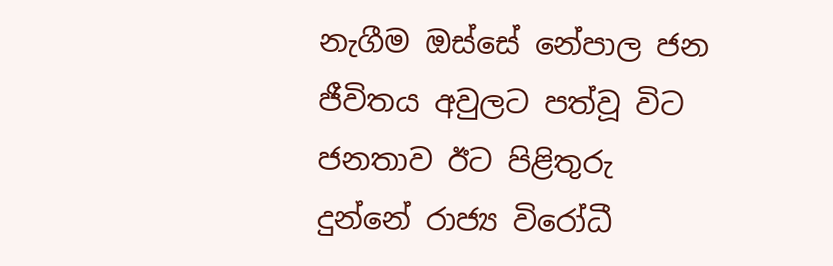නැගීම ඔස්සේ නේපාල ජන ජීවිතය අවුලට පත්වූ විට ජනතාව ඊට පිළිතුරු දුන්නේ රාජ්‍ය විරෝධී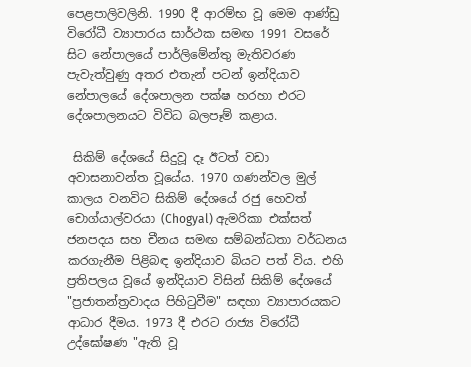පෙළපාලිවලිනි. 1990 දී ආරම්භ වූ මෙම ආණ්ඩු විරෝධී ව්‍යාපාරය සාර්ථක සමඟ 1991 වසරේ සිට නේපාලයේ පාර්ලිමේන්තු මැතිවරණ පැවැත්වුණු අතර එතැන් පටන් ඉන්දියාව නේපාලයේ දේශපාලන පක්ෂ හරහා එරට දේශපාලනයට විවිධ බලපෑම් කළාය.

 සිකිම් දේශයේ සිදුවූ දෑ ඊටත් වඩා අවාසනාවන්ත වූයේය. 1970 ගණන්වල මුල් කාලය වනවිට සිකිම් දේශයේ රජු හෙවත් චොග්යාල්වරයා (Chogyal) ඇමරිකා එක්සත් ජනපදය සහ චීනය සමඟ සම්බන්ධතා වර්ධනය කරගැනීම පිළිබඳ ඉන්දියාව බියට පත් විය. එහි ප්‍රතිපලය වූයේ ඉන්දියාව විසින් සිකිම් දේශයේ "ප්‍රජාතන්ත්‍රවාදය පිහිටුවීම" සඳහා ව්‍යාපාරයකට ආධාර දීමය. 1973 දී එරට රාජ්‍ය විරෝධී උද්ඝෝෂණ "ඇති වූ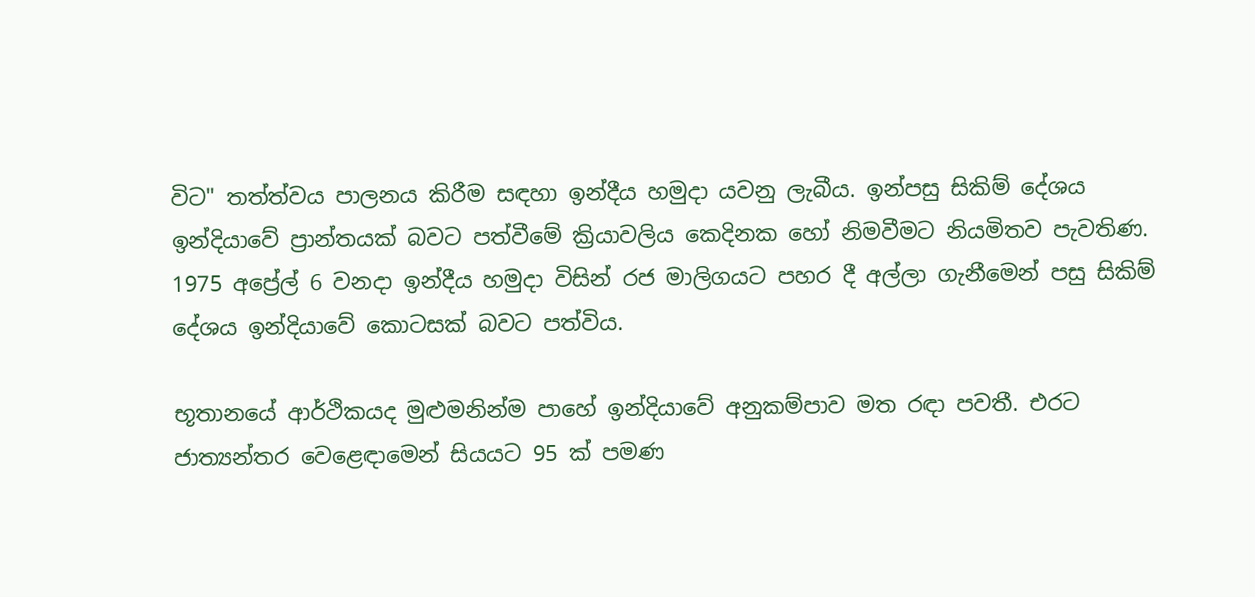විට" තත්ත්වය පාලනය කිරීම සඳහා ඉන්දීය හමුදා යවනු ලැබීය. ඉන්පසු සිකිම් දේශය ඉන්දියාවේ ප්‍රාන්තයක් බවට පත්වීමේ ක්‍රියාවලිය කෙදිනක හෝ නිමවීමට නියමිතව පැවතිණ. 1975 අප්‍රේල් 6 වනදා ඉන්දීය හමුදා විසින් රජ මාලිගයට පහර දී අල්ලා ගැනීමෙන් පසු සිකිම් දේශය ඉන්දියාවේ කොටසක් බවට පත්විය.

භූතානයේ ආර්ථිකයද මුළුමනින්ම පාහේ ඉන්දියාවේ අනුකම්පාව මත රඳා පවතී. එරට ජාත්‍යන්තර වෙළෙඳාමෙන් සියයට 95 ක් පමණ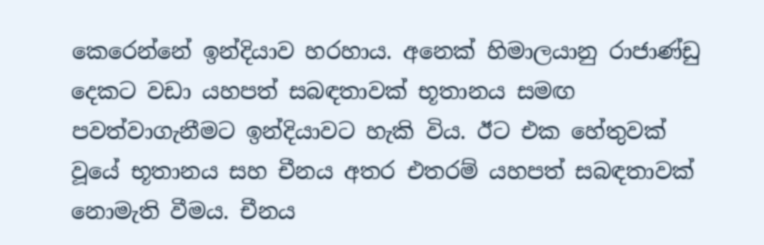කෙරෙන්නේ ඉන්දියාව හරහාය. අනෙක් හිමාලයානු රාජාණ්ඩු දෙකට වඩා යහපත් සබඳතාවක් භූතානය සමඟ පවත්වාගැනීමට ඉන්දියාවට හැකි විය. ඊට එක හේතුවක් වූයේ භූතානය සහ චීනය අතර එතරම් යහපත් සබඳතාවක් නොමැති වීමය. චීනය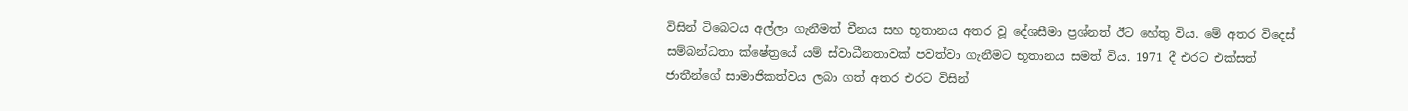විසින් ටිබෙටය අල්ලා ගැනීමත් චීනය සහ භූතානය අතර වූ දේශසීමා ප්‍රශ්නත් ඊට හේතු විය. මේ අතර විදෙස් සම්බන්ධතා ක්ෂේත්‍රයේ යම් ස්වාධීනතාවක් පවත්වා ගැනීමට භූතානය සමත් විය. 1971 දී එරට එක්සත් ජාතීන්ගේ සාමාජිකත්වය ලබා ගත් අතර එරට විසින්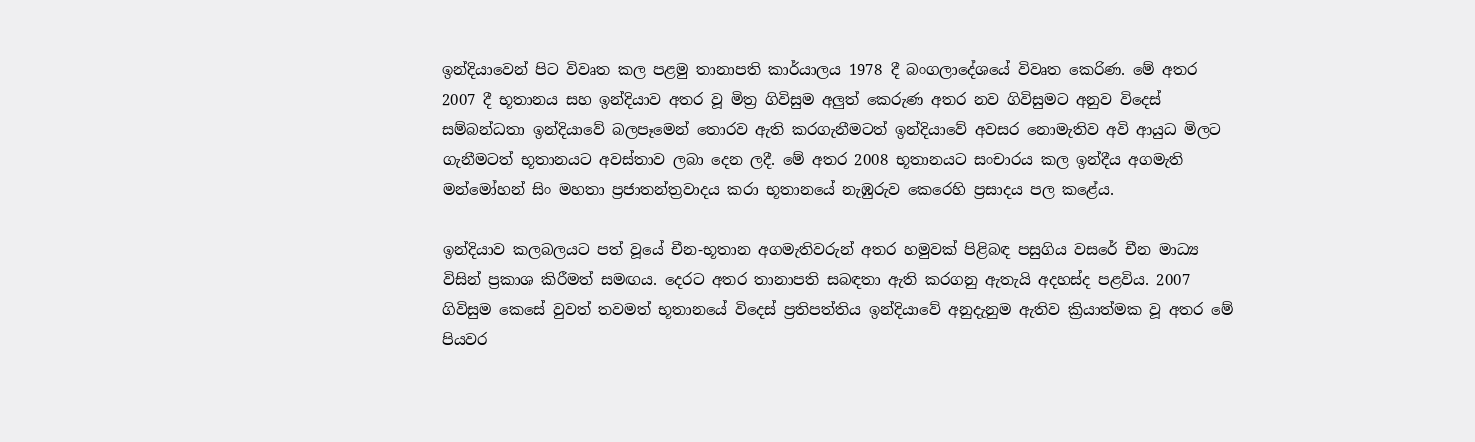ඉන්දියාවෙන් පිට විවෘත කල පළමු තානාපති කාර්යාලය 1978 දී බංගලාදේශයේ විවෘත කෙරිණ. මේ අතර 2007 දී භූතානය සහ ඉන්දියාව අතර වූ මිත්‍ර ගිවිසුම අලුත් කෙරුණ අතර නව ගිවිසුමට අනුව විදෙස් සම්බන්ධතා ඉන්දියාවේ බලපෑමෙන් තොරව ඇති කරගැනීමටත් ඉන්දියාවේ අවසර නොමැතිව අවි ආයුධ මිලට ගැනීමටත් භූතානයට අවස්තාව ලබා දෙන ලදී. මේ අතර 2008 භූතානයට සංචාරය කල ඉන්දීය අගමැති මන්මෝහන් සිං මහතා ප්‍රජාතන්ත්‍රවාදය කරා භූතානයේ නැඹුරුව කෙරෙහි ප්‍රසාදය පල කළේය.

ඉන්දියාව කලබලයට පත් වූයේ චීන-භූතාන අගමැතිවරුන් අතර හමුවක් පිළිබඳ පසුගිය වසරේ චීන මාධ්‍ය විසින් ප්‍රකාශ කිරීමත් සමඟය. දෙරට අතර තානාපති සබඳතා ඇති කරගනු ඇතැයි අදහස්ද පළවිය. 2007 ගිවිසුම කෙසේ වුවත් තවමත් භූතානයේ විදෙස් ප්‍රතිපත්තිය ඉන්දියාවේ අනුදැනුම ඇතිව ක්‍රියාත්මක වූ අතර මේ පියවර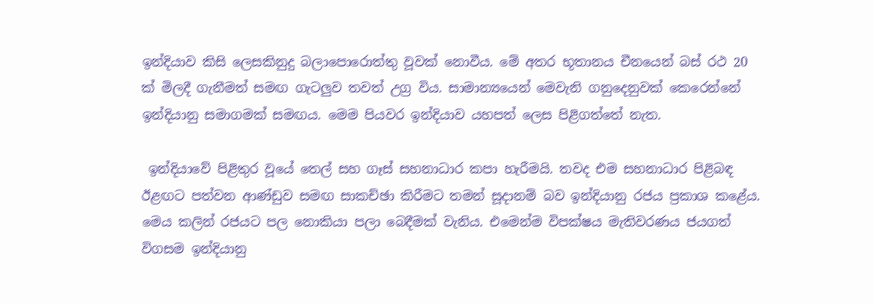ඉන්දියාව කිසි ලෙසකිනුදු බලාපොරොත්තු වූවක් නොවීය. මේ අතර භූතානය චීනයෙන් බස් රථ 20 ක් මිලදී ගැනීමත් සමඟ ගැටලුව තවත් උග්‍ර විය. සාමාන්‍යයෙන් මෙවැනි ගනුදෙනුවක් කෙරෙන්නේ ඉන්දියානු සමාගමක් සමඟය. මෙම පියවර ඉන්දියාව යහපත් ලෙස පිළිගත්තේ නැත.

 ඉන්දියාවේ පිළිතුර වූයේ තෙල් සහ ගෑස් සහනාධාර කපා හැරීමයි. තවද එම සහනාධාර පිළිබඳ ඊළඟට පත්වන ආණ්ඩුව සමඟ සාකච්ඡා කිරීමට තමන් සූදානම් බව ඉන්දියානු රජය ප්‍රකාශ කළේය. මෙය කලින් රජයට පල නොකියා පලා බෙදීමක් වැනිය. එමෙන්ම විපක්ෂය මැතිවරණය ජයගත් විගසම ඉන්දියානු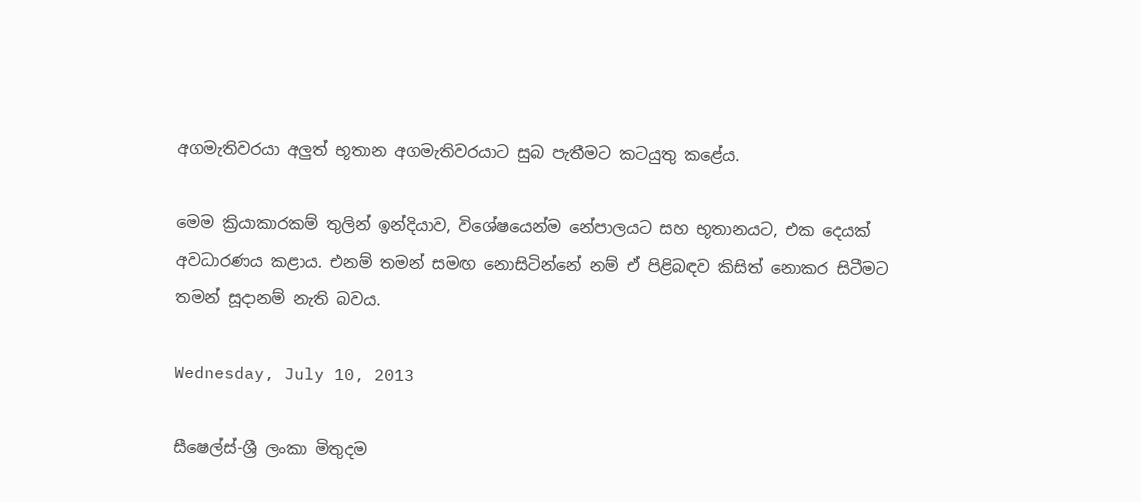අගමැතිවරයා අලුත් භූතාන අගමැතිවරයාට සුබ පැතීමට කටයුතු කළේය.

මෙම ක්‍රියාකාරකම් තුලින් ඉන්දියාව, විශේෂයෙන්ම නේපාලයට සහ භූතානයට, එක දෙයක් අවධාරණය කළාය. එනම් තමන් සමඟ නොසිටින්නේ නම් ඒ පිළිබඳව කිසිත් නොකර සිටීමට තමන් සූදානම් නැති බවය.

Wednesday, July 10, 2013

සීෂෙල්ස්-ශ්‍රී ලංකා මිතුදම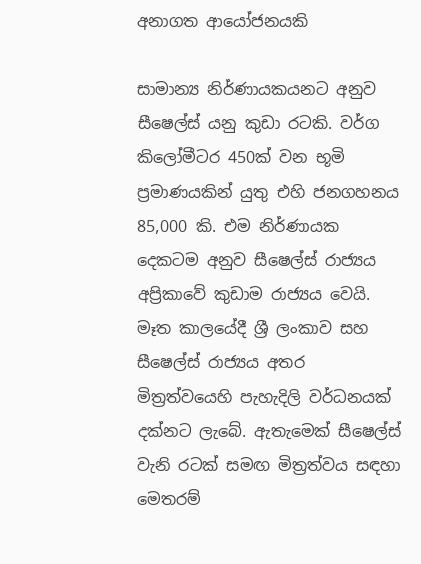අනාගත ආයෝජනයකි

සාමාන්‍ය නිර්ණායකයනට අනුව සීෂෙල්ස් යනු කුඩා රටකි. වර්ග කිලෝමීටර 450ක් වන භූමි ප්‍රමාණයකින් යුතු එහි ජනගහනය 85,000 කි. එම නිර්ණායක දෙකටම අනුව සීෂෙල්ස් රාජ්‍යය අප්‍රිකාවේ කුඩාම රාජ්‍යය වෙයි. මෑත කාලයේදී ශ්‍රී ලංකාව සහ සීෂෙල්ස් රාජ්‍යය අතර මිත්‍රත්වයෙහි පැහැදිලි වර්ධනයක් දක්නට ලැබේ. ඇතැමෙක් සීෂෙල්ස් වැනි රටක් සමඟ මිත්‍රත්වය සඳහා මෙතරම්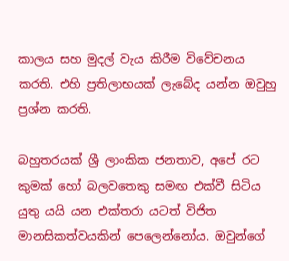කාලය සහ මුදල් වැය කිරීම විවේචනය කරති. එහි ප්‍රතිලාභයක් ලැබේද යන්න ඔවුහු ප්‍රශ්න කරති.

බහුතරයක් ශ්‍රී ලාංකික ජනතාව, අපේ රට කුමක් හෝ බලවතෙකු සමඟ එක්වී සිටිය යුතු යයි යන එක්තරා යටත් විජිත මානසිකත්වයකින් පෙලෙන්නෝය. ඔවුන්ගේ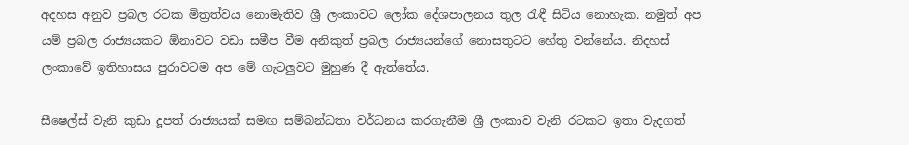අදහස අනුව ප්‍රබල රටක මිත්‍රත්වය නොමැතිව ශ්‍රී ලංකාවට ලෝක දේශපාලනය තුල රැඳී සිටිය නොහැක. නමුත් අප යම් ප්‍රබල රාජ්‍යයකට ඕනාවට වඩා සමීප වීම අනිකුත් ප්‍රබල රාජ්‍යයන්ගේ නොසතුටට හේතු වන්නේය. නිදහස් ලංකාවේ ඉතිහාසය පුරාවටම අප මේ ගැටලුවට මුහුණ දී ඇත්තේය.

සීෂෙල්ස් වැනි කුඩා දූපත් රාජ්‍යයක් සමඟ සම්බන්ධතා වර්ධනය කරගැනීම ශ්‍රී ලංකාව වැනි රටකට ඉතා වැදගත්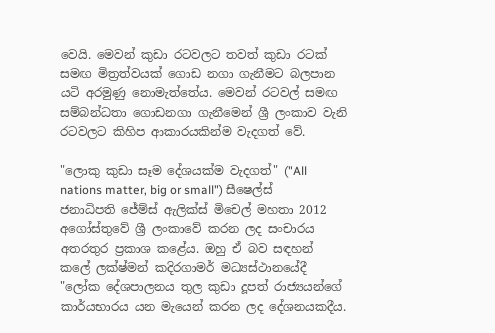වෙයි. මෙවන් කුඩා රටවලට තවත් කුඩා රටක් සමඟ මිත්‍රත්වයක් ගොඩ නගා ගැනීමට බලපාන යටි අරමුණු නොමැත්තේය. මෙවන් රටවල් සමඟ සම්බන්ධතා ගොඩනගා ගැනීමෙන් ශ්‍රී ලංකාව වැනි රටවලට කිහිප ආකාරයකින්ම වැදගත් වේ.

"ලොකු කුඩා සෑම දේශයක්ම වැදගත්" ("All nations matter, big or small") සීෂෙල්ස් ජනාධිපති ජේම්ස් ඇලික්ස් මිචෙල් මහතා 2012 අගෝස්තුවේ ශ්‍රී ලංකාවේ කරන ලද සංචාරය අතරතුර ප්‍රකාශ කළේය. ඔහු ඒ බව සඳහන් කලේ ලක්ෂ්මන් කදිරගාමර් මධ්‍යස්ථානයේදී "ලෝක දේශපාලනය තුල කුඩා දූපත් රාජ්‍යයන්ගේ කාර්යභාරය යන මැයෙන් කරන ලද දේශනයකදීය.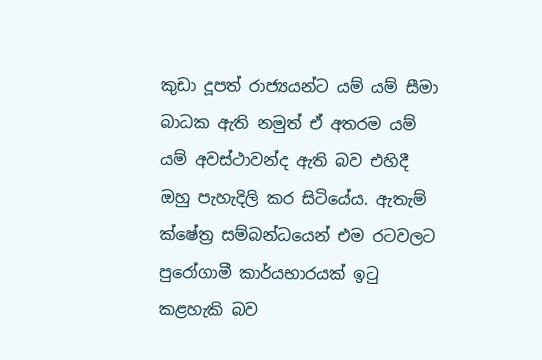කුඩා දූපත් රාජ්‍යයන්ට යම් යම් සීමා බාධක ඇති නමුත් ඒ අතරම යම් යම් අවස්ථාවන්ද ඇති බව එහිදී ඔහු පැහැදිලි කර සිටියේය. ඇතැම් ක්ෂේත්‍ර සම්බන්ධයෙන් එම රටවලට පුරෝගාමී කාර්යභාරයක් ඉටු කළහැකි බව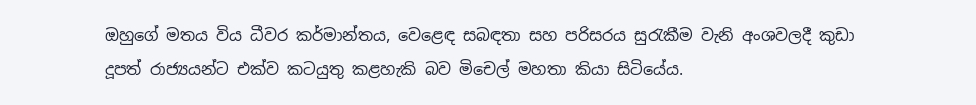ඔහුගේ මතය විය ධීවර කර්මාන්තය, වෙළෙඳ සබඳතා සහ පරිසරය සුරැකීම වැනි අංශවලදී කුඩා දූපත් රාජ්‍යයන්ට එක්ව කටයුතු කළහැකි බව මිචෙල් මහතා කියා සිටියේය.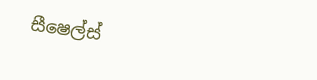සීෂෙල්ස්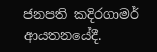ජනපති කදිරගාමර් ආයතනයේදී.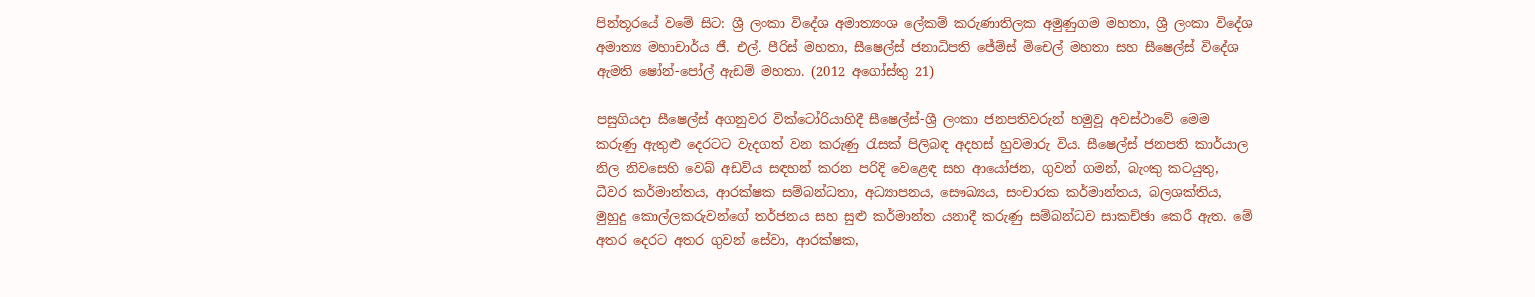පින්තූරයේ වමේ සිට: ශ්‍රී ලංකා විදේශ අමාත්‍යංශ ලේකම් කරුණාතිලක අමුණුගම මහතා, ශ්‍රී ලංකා විදේශ අමාත්‍ය මහාචාර්ය ජී. එල්. පීරිස් මහතා, සීෂෙල්ස් ජනාධිපති ජේම්ස් මිචෙල් මහතා සහ සීෂෙල්ස් විදේශ ඇමති ෂෝන්-පෝල් ඇඩම් මහතා. (2012 අගෝස්තු 21)

පසුගියදා සීෂෙල්ස් අගනුවර වික්ටෝරියාහිදී සීෂෙල්ස්-ශ්‍රී ලංකා ජනපතිවරුන් හමුවූ අවස්ථාවේ මෙම කරුණු ඇතුළු දෙරටට වැදගත් වන කරුණු රැසක් පිලිබඳ අදහස් හුවමාරු විය. සීෂෙල්ස් ජනපති කාර්යාල නිල නිවසෙහි වෙබ් අඩවිය සඳහන් කරන පරිදි වෙළෙඳ සහ ආයෝජන, ගුවන් ගමන්, බැංකු කටයුතු, ධීවර කර්මාන්තය, ආරක්ෂක සම්බන්ධතා, අධ්‍යාපනය, සෞඛ්‍යය, සංචාරක කර්මාන්තය, බලශක්තිය, මුහුදු කොල්ලකරුවන්ගේ තර්ජනය සහ සුළු කර්මාන්ත යනාදී කරුණු සම්බන්ධව සාකච්ඡා කෙරී ඇත. මේ අතර දෙරට අතර ගුවන් සේවා, ආරක්ෂක,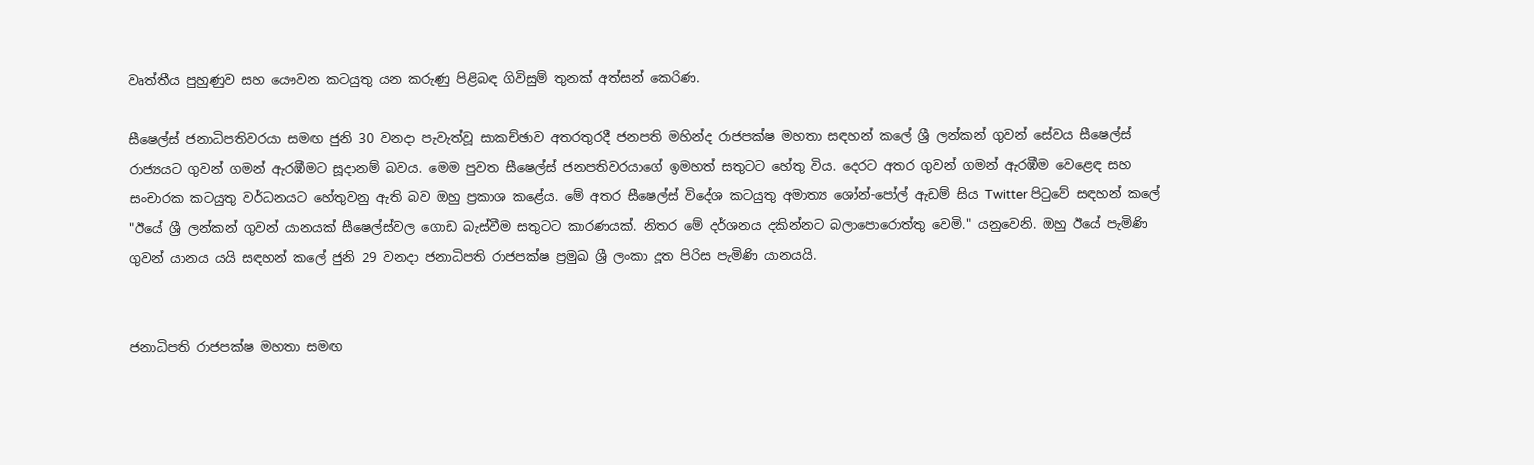වෘත්තීය පුහුණුව සහ යෞවන කටයුතු යන කරුණු පිළිබඳ ගිවිසුම් තුනක් අත්සන් කෙරිණ.

සීෂෙල්ස් ජනාධිපතිවරයා සමඟ ජුනි 30 වනදා පැවැත්වූ සාකච්ඡාව අතරතුරදී ජනපති මහින්ද රාජපක්ෂ මහතා සඳහන් කලේ ශ්‍රී ලන්කන් ගුවන් සේවය සීෂෙල්ස් රාජ්‍යයට ගුවන් ගමන් ඇරඹීමට සූදානම් බවය. මෙම පුවත සීෂෙල්ස් ජනපතිවරයාගේ ඉමහත් සතුටට හේතු විය. දෙරට අතර ගුවන් ගමන් ඇරඹීම වෙළෙඳ සහ සංචාරක කටයුතු වර්ධනයට හේතුවනු ඇති බව ඔහු ප්‍රකාශ කළේය. මේ අතර සීෂෙල්ස් විදේශ කටයුතු අමාත්‍ය ශෝන්-පෝල් ඇඩම් සිය Twitter පිටුවේ සඳහන් කලේ "ඊයේ ශ්‍රී ලන්කන් ගුවන් යානයක් සීෂෙල්ස්වල ගොඩ බැස්වීම සතුටට කාරණයක්. නිතර මේ දර්ශනය දකින්නට බලාපොරොත්තු වෙමි." යනුවෙනි. ඔහු ඊයේ පැමිණි ගුවන් යානය යයි සඳහන් කලේ ජුනි 29 වනදා ජනාධිපති රාජපක්ෂ ප්‍රමුඛ ශ්‍රී ලංකා දූත පිරිස පැමිණි යානයයි.


ජනාධිපති රාජපක්ෂ මහතා සමඟ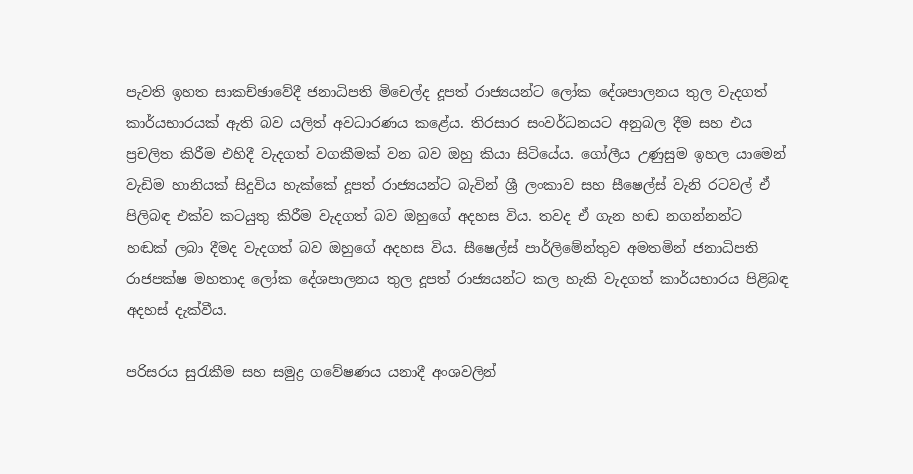පැවති ඉහත සාකච්ඡාවේදී ජනාධිපති මිචෙල්ද දූපත් රාජ්‍යයන්ට ලෝක දේශපාලනය තුල වැදගත් කාර්යභාරයක් ඇති බව යලිත් අවධාරණය කළේය. තිරසාර සංවර්ධනයට අනුබල දීම සහ එය ප්‍රචලිත කිරීම එහිදී වැදගත් වගකීමක් වන බව ඔහු කියා සිටියේය. ගෝලීය උණුසුම ඉහල යාමෙන් වැඩිම හානියක් සිදුවිය හැක්කේ දූපත් රාජ්‍යයන්ට බැවින් ශ්‍රී ලංකාව සහ සීෂෙල්ස් වැනි රටවල් ඒ පිලිබඳ එක්ව කටයුතු කිරීම වැදගත් බව ඔහුගේ අදහස විය. තවද ඒ ගැන හඬ නගන්නන්ට හඬක් ලබා දීමද වැදගත් බව ඔහුගේ අදහස විය. සීෂෙල්ස් පාර්ලිමේන්තුව අමතමින් ජනාධිපති රාජපක්ෂ මහතාද ලෝක දේශපාලනය තුල දූපත් රාජ්‍යයන්ට කල හැකි වැදගත් කාර්යභාරය පිළිබඳ අදහස් දැක්වීය.

පරිසරය සුරැකීම සහ සමුද්‍ර ගවේෂණය යනාදී අංශවලින්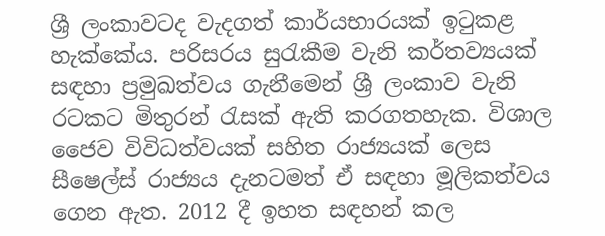ශ්‍රී ලංකාවටද වැදගත් කාර්යභාරයක් ඉටුකළ හැක්කේය. පරිසරය සුරැකීම වැනි කර්තව්‍යයක් සඳහා ප්‍රමුඛත්වය ගැනීමෙන් ශ්‍රී ලංකාව වැනි රටකට මිතුරන් රැසක් ඇති කරගතහැක. විශාල ජෛව විවිධත්වයක් සහිත රාජ්‍යයක් ලෙස සීෂෙල්ස් රාජ්‍යය දැනටමත් ඒ සඳහා මූලිකත්වය ගෙන ඇත. 2012 දී ඉහත සඳහන් කල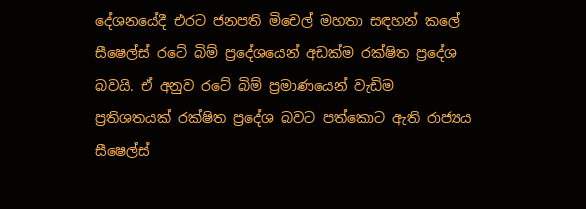දේශනයේදී එරට ජනපති මිචෙල් මහතා සඳහන් කලේ සීෂෙල්ස් රටේ බිම් ප්‍රදේශයෙන් අඩක්ම රක්ෂිත ප්‍රදේශ බවයි. ඒ අනුව රටේ බිම් ප්‍රමාණයෙන් වැඩිම ප්‍රතිශතයක් රක්ෂිත ප්‍රදේශ බවට පත්කොට ඇති රාජ්‍යය සීෂෙල්ස්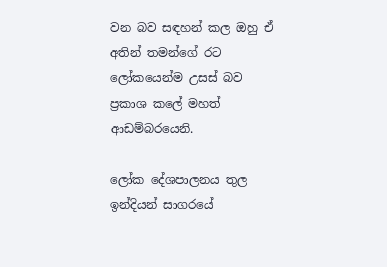වන බව සඳහන් කල ඔහු ඒ අතින් තමන්ගේ රට ලෝකයෙන්ම උසස් බව ප්‍රකාශ කලේ මහත් ආඩම්බරයෙනි.

ලෝක දේශපාලනය තුල ඉන්දියන් සාගරයේ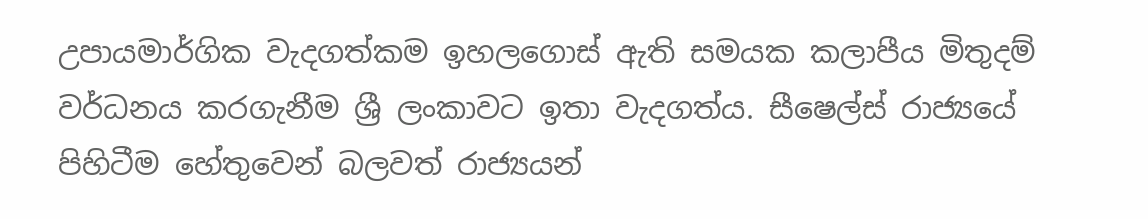උපායමාර්ගික වැදගත්කම ඉහලගොස් ඇති සමයක කලාපීය මිතුදම් වර්ධනය කරගැනීම ශ්‍රී ලංකාවට ඉතා වැදගත්ය. සීෂෙල්ස් රාජ්‍යයේ පිහිටීම හේතුවෙන් බලවත් රාජ්‍යයන්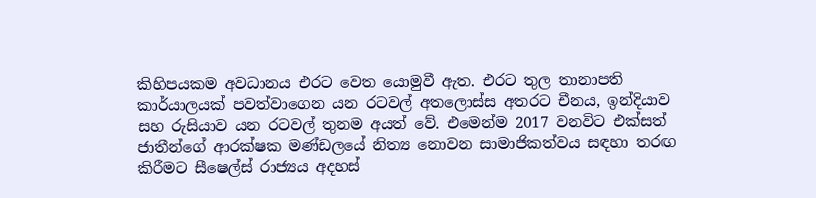කිහිපයකම අවධානය එරට වෙත යොමුවී ඇත. එරට තුල තානාපති කාර්යාලයක් පවත්වාගෙන යන රටවල් අතලොස්ස අතරට චීනය, ඉන්දියාව සහ රුසියාව යන රටවල් තුනම අයත් වේ. එමෙන්ම 2017 වනවිට එක්සත් ජාතීන්ගේ ආරක්ෂක මණ්ඩලයේ නිත්‍ය නොවන සාමාජිකත්වය සඳහා තරඟ කිරීමට සීෂෙල්ස් රාජ්‍යය අදහස්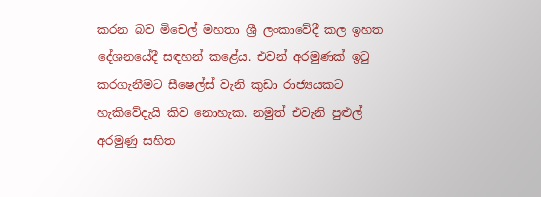කරන බව මිචෙල් මහතා ශ්‍රී ලංකාවේදී කල ඉහත දේශනයේදී සඳහන් කළේය. එවන් අරමුණක් ඉටු කරගැනීමට සීෂෙල්ස් වැනි කුඩා රාජ්‍යයකට හැකිවේදැයි කිව නොහැක. නමුත් එවැනි පුළුල් අරමුණු සහිත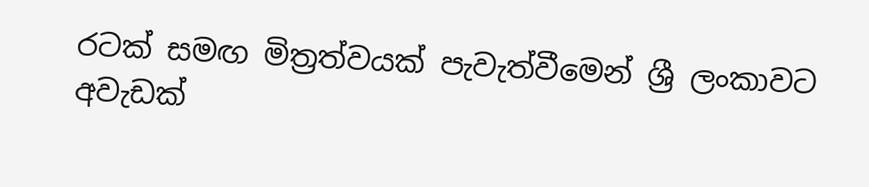රටක් සමඟ මිත්‍රත්වයක් පැවැත්වීමෙන් ශ්‍රී ලංකාවට අවැඩක්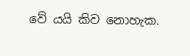වේ යයි කිව නොහැක.